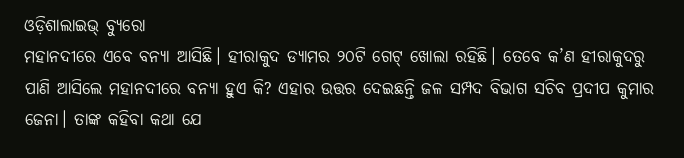ଓଡ଼ିଶାଲାଇଭ୍ ବ୍ୟୁରୋ
ମହାନଦୀରେ ଏବେ ବନ୍ୟା ଆସିଛି। ହୀରାକୁଦ ଡ୍ୟାମର ୨୦ଟି ଗେଟ୍ ଖୋଲା ରହିଛି। ତେବେ କ’ଣ ହୀରାକୁଦରୁ ପାଣି ଆସିଲେ ମହାନଦୀରେ ବନ୍ୟା ହୁଏ କି? ଏହାର ଉତ୍ତର ଦେଇଛନ୍ତି ଜଳ ସମ୍ପଦ ବିଭାଗ ସଚିବ ପ୍ରଦୀପ କୁମାର ଜେନା। ତାଙ୍କ କହିବା କଥା ଯେ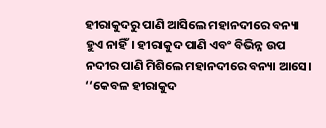ହୀରାକୁଦରୁ ପାଣି ଆସିଲେ ମହାନଦୀରେ ବନ୍ୟା ହୁଏ ନାହିଁ। ହୀରାକୁଦ ପାଣି ଏବଂ ବିଭିନ୍ନ ଉପ ନଦୀର ପାଣି ମିଶିଲେ ମହାନଦୀରେ ବନ୍ୟା ଆସେ।
‘‘କେବଳ ହୀରାକୁଦ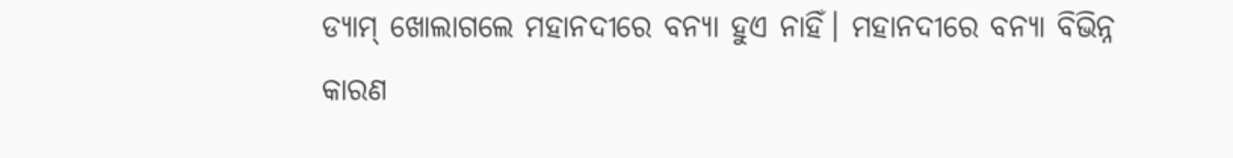ଡ୍ୟାମ୍ ଖୋଲାଗଲେ ମହାନଦୀରେ ବନ୍ୟା ହୁଏ ନାହିଁ। ମହାନଦୀରେ ବନ୍ୟା ବିଭିନ୍ନ କାରଣ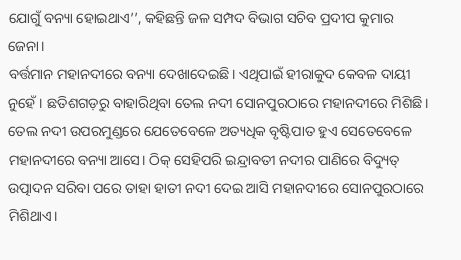ଯୋଗୁଁ ବନ୍ୟା ହୋଇଥାଏ’’, କହିଛନ୍ତି ଜଳ ସମ୍ପଦ ବିଭାଗ ସଚିବ ପ୍ରଦୀପ କୁମାର ଜେନା।
ବର୍ତ୍ତମାନ ମହାନଦୀରେ ବନ୍ୟା ଦେଖାଦେଇଛି। ଏଥିପାଇଁ ହୀରାକୁଦ କେବଳ ଦାୟୀ ନୁହେଁ। ଛତିଶଗଡ଼ରୁ ବାହାରିଥିବା ତେଲ ନଦୀ ସୋନପୁରଠାରେ ମହାନଦୀରେ ମିଶିଛି। ତେଲ ନଦୀ ଉପରମୁଣ୍ଡରେ ଯେତେବେଳେ ଅତ୍ୟଧିକ ବୃଷ୍ଟିପାତ ହୁଏ ସେତେବେଳେ ମହାନଦୀରେ ବନ୍ୟା ଆସେ। ଠିକ୍ ସେହିପରି ଇନ୍ଦ୍ରାବତୀ ନଦୀର ପାଣିରେ ବିଦ୍ୟୁତ୍ ଉତ୍ପାଦନ ସରିବା ପରେ ତାହା ହାତୀ ନଦୀ ଦେଇ ଆସି ମହାନଦୀରେ ସୋନପୁରଠାରେ ମିଶିଥାଏ।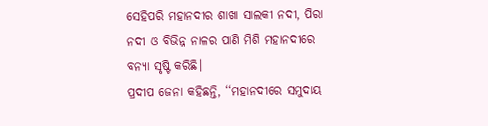ସେହିପରି ମହାନଦୀର ଶାଖା ସାଲକୀ ନଦୀ, ପିରା ନଦୀ ଓ ବିଭିନ୍ନ ନାଳର ପାଣି ମିଶି ମହାନଦୀରେ ବନ୍ୟା ସୃଷ୍ଟି କରିଛି।
ପ୍ରଦୀପ ଜେନା କହିଛନ୍ତି, ‘‘ମହାନଦୀରେ ସମୁଦାୟ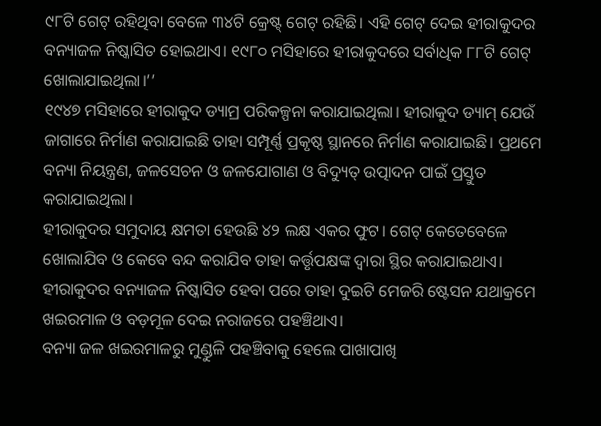୯୮ଟି ଗେଟ୍ ରହିଥିବା ବେଳେ ୩୪ଟି କ୍ରେଷ୍ଟ୍ ଗେଟ୍ ରହିଛି। ଏହି ଗେଟ୍ ଦେଇ ହୀରାକୁଦର ବନ୍ୟାଜଳ ନିଷ୍କାସିତ ହୋଇଥାଏ। ୧୯୮୦ ମସିହାରେ ହୀରାକୁଦରେ ସର୍ବାଧିକ ୮୮ଟି ଗେଟ୍ ଖୋଲାଯାଇଥିଲା।’’
୧୯୪୭ ମସିହାରେ ହୀରାକୁଦ ଡ୍ୟାମ୍ର ପରିକଳ୍ପନା କରାଯାଇଥିଲା। ହୀରାକୁଦ ଡ୍ୟାମ୍ ଯେଉଁ ଜାଗାରେ ନିର୍ମାଣ କରାଯାଇଛି ତାହା ସମ୍ପୂର୍ଣ୍ଣ ପ୍ରକୃଷ୍ଠ ସ୍ଥାନରେ ନିର୍ମାଣ କରାଯାଇଛି। ପ୍ରଥମେ ବନ୍ୟା ନିୟନ୍ତ୍ରଣ, ଜଳସେଚନ ଓ ଜଳଯୋଗାଣ ଓ ବିଦ୍ୟୁତ୍ ଉତ୍ପାଦନ ପାଇଁ ପ୍ରସ୍ତୁତ କରାଯାଇଥିଲା।
ହୀରାକୁଦର ସମୁଦାୟ କ୍ଷମତା ହେଉଛି ୪୨ ଲକ୍ଷ ଏକର ଫୁଟ। ଗେଟ୍ କେତେବେଳେ ଖୋଲାଯିବ ଓ କେବେ ବନ୍ଦ କରାଯିବ ତାହା କର୍ତ୍ତୃପକ୍ଷଙ୍କ ଦ୍ୱାରା ସ୍ଥିର କରାଯାଇଥାଏ। ହୀରାକୁଦର ବନ୍ୟାଜଳ ନିଷ୍କାସିତ ହେବା ପରେ ତାହା ଦୁଇଟି ମେଜରି ଷ୍ଟେସନ ଯଥାକ୍ରମେ ଖଇରମାଳ ଓ ବଡ଼ମୂଳ ଦେଇ ନରାଜରେ ପହଞ୍ଚିଥାଏ।
ବନ୍ୟା ଜଳ ଖଇରମାଳରୁ ମୁଣ୍ଡୁଳି ପହଞ୍ଚିବାକୁ ହେଲେ ପାଖାପାଖି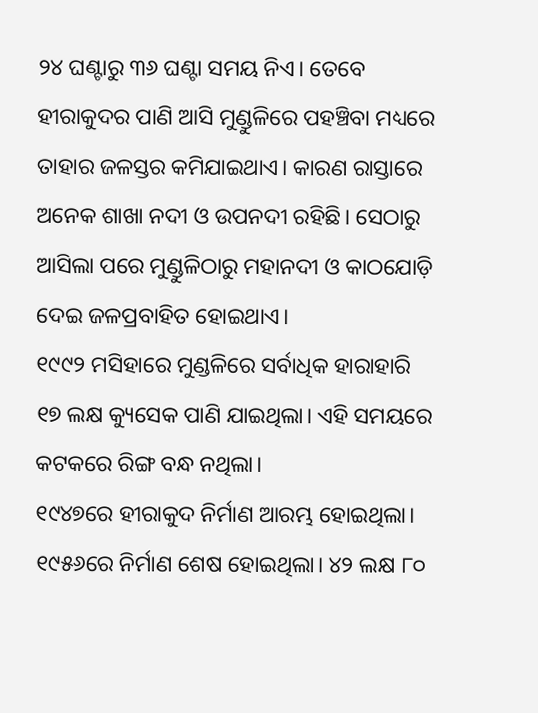୨୪ ଘଣ୍ଟାରୁ ୩୬ ଘଣ୍ଟା ସମୟ ନିଏ। ତେବେ ହୀରାକୁଦର ପାଣି ଆସି ମୁଣ୍ଡୁଳିରେ ପହଞ୍ଚିବା ମଧ୍ୟରେ ତାହାର ଜଳସ୍ତର କମିଯାଇଥାଏ। କାରଣ ରାସ୍ତାରେ ଅନେକ ଶାଖା ନଦୀ ଓ ଉପନଦୀ ରହିଛି। ସେଠାରୁ ଆସିଲା ପରେ ମୁଣ୍ଡୁଳିଠାରୁ ମହାନଦୀ ଓ କାଠଯୋଡ଼ି ଦେଇ ଜଳପ୍ରବାହିତ ହୋଇଥାଏ।
୧୯୯୨ ମସିହାରେ ମୁଣ୍ଡଳିରେ ସର୍ବାଧିକ ହାରାହାରି ୧୭ ଲକ୍ଷ କ୍ୟୁସେକ ପାଣି ଯାଇଥିଲା। ଏହି ସମୟରେ କଟକରେ ରିଙ୍ଗ ବନ୍ଧ ନଥିଲା।
୧୯୪୭ରେ ହୀରାକୁଦ ନିର୍ମାଣ ଆରମ୍ଭ ହୋଇଥିଲା। ୧୯୫୬ରେ ନିର୍ମାଣ ଶେଷ ହୋଇଥିଲା। ୪୨ ଲକ୍ଷ ୮୦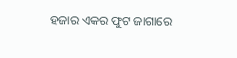ହଜାର ଏକର ଫୁଟ ଜାଗାରେ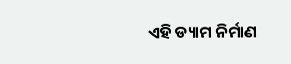ଏହି ଡ୍ୟାମ ନିର୍ମାଣ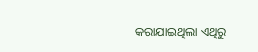କରାଯାଇଥିଲା ଏଥିରୁ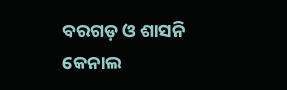ବରଗଡ଼ ଓ ଶାସନି କେନାଲ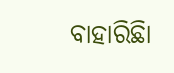ବାହାରିଛିା